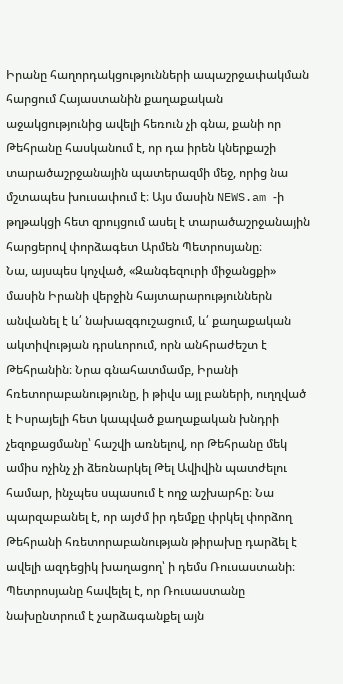Իրանը հաղորդակցությունների ապաշրջափակման հարցում Հայաստանին քաղաքական աջակցությունից ավելի հեռուն չի գնա, քանի որ Թեհրանը հասկանում է, որ դա իրեն կներքաշի տարածաշրջանային պատերազմի մեջ, որից նա մշտապես խուսափում է։ Այս մասին NEWS.am -ի թղթակցի հետ զրույցում ասել է տարածաշրջանային հարցերով փորձագետ Արմեն Պետրոսյանը։
Նա, այսպես կոչված, «Զանգեզուրի միջանցքի» մասին Իրանի վերջին հայտարարություններն անվանել է և՛ նախազգուշացում, և՛ քաղաքական ակտիվության դրսևորում, որն անհրաժեշտ է Թեհրանին։ Նրա գնահատմամբ, Իրանի հռետորաբանությունը, ի թիվս այլ բաների, ուղղված է Իսրայելի հետ կապված քաղաքական խնդրի չեզոքացմանը՝ հաշվի առնելով, որ Թեհրանը մեկ ամիս ոչինչ չի ձեռնարկել Թել Ավիվին պատժելու համար, ինչպես սպասում է ողջ աշխարհը։ Նա պարզաբանել է, որ այժմ իր դեմքը փրկել փորձող Թեհրանի հռետորաբանության թիրախը դարձել է ավելի ազդեցիկ խաղացող՝ ի դեմս Ռուսաստանի։ Պետրոսյանը հավելել է, որ Ռուսաստանը նախընտրում է չարձագանքել այն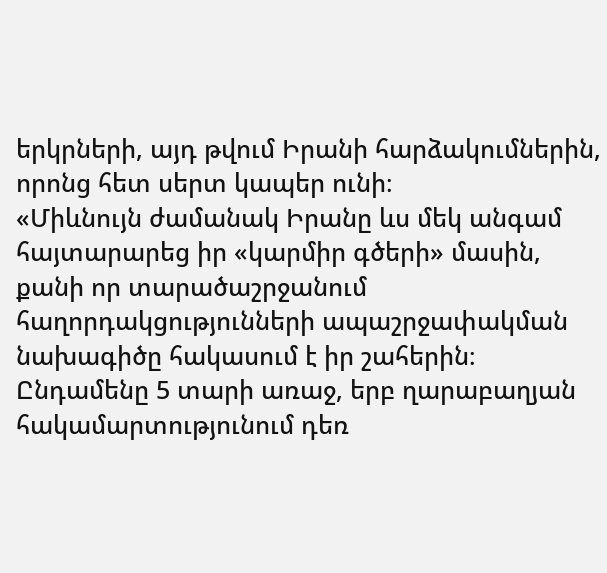երկրների, այդ թվում Իրանի հարձակումներին, որոնց հետ սերտ կապեր ունի։
«Միևնույն ժամանակ Իրանը ևս մեկ անգամ հայտարարեց իր «կարմիր գծերի» մասին, քանի որ տարածաշրջանում հաղորդակցությունների ապաշրջափակման նախագիծը հակասում է իր շահերին։ Ընդամենը 5 տարի առաջ, երբ ղարաբաղյան հակամարտությունում դեռ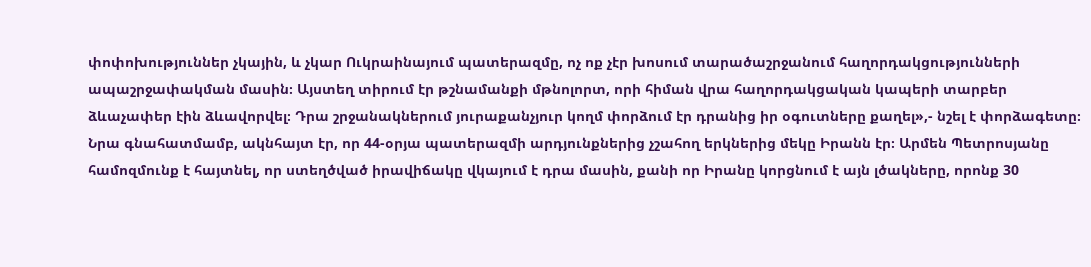փոփոխություններ չկային, և չկար Ուկրաինայում պատերազմը, ոչ ոք չէր խոսում տարածաշրջանում հաղորդակցությունների ապաշրջափակման մասին։ Այստեղ տիրում էր թշնամանքի մթնոլորտ, որի հիման վրա հաղորդակցական կապերի տարբեր ձևաչափեր էին ձևավորվել։ Դրա շրջանակներում յուրաքանչյուր կողմ փորձում էր դրանից իր օգուտները քաղել»,- նշել է փորձագետը։
Նրա գնահատմամբ, ակնհայտ էր, որ 44-օրյա պատերազմի արդյունքներից չշահող երկներից մեկը Իրանն էր։ Արմեն Պետրոսյանը համոզմունք է հայտնել, որ ստեղծված իրավիճակը վկայում է դրա մասին, քանի որ Իրանը կորցնում է այն լծակները, որոնք 30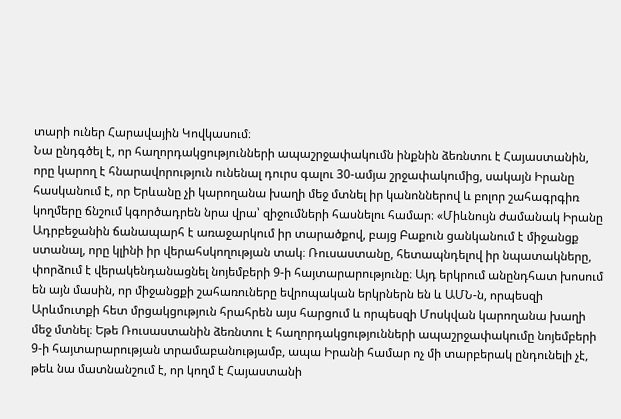տարի ուներ Հարավային Կովկասում։
Նա ընդգծել է, որ հաղորդակցությունների ապաշրջափակումն ինքնին ձեռնտու է Հայաստանին, որը կարող է հնարավորություն ունենալ դուրս գալու 30-ամյա շրջափակումից, սակայն Իրանը հասկանում է, որ Երևանը չի կարողանա խաղի մեջ մտնել իր կանոններով և բոլոր շահագրգիռ կողմերը ճնշում կգործադրեն նրա վրա՝ զիջումների հասնելու համար։ «Միևնույն ժամանակ Իրանը Ադրբեջանին ճանապարհ է առաջարկում իր տարածքով, բայց Բաքուն ցանկանում է միջանցք ստանալ, որը կլինի իր վերահսկողության տակ։ Ռուսաստանը, հետապնդելով իր նպատակները, փորձում է վերակենդանացնել նոյեմբերի 9-ի հայտարարությունը։ Այդ երկրում անընդհատ խոսում են այն մասին, որ միջանցքի շահառուները եվրոպական երկրներն են և ԱՄՆ-ն, որպեսզի Արևմուտքի հետ մրցակցություն հրահրեն այս հարցում և որպեսզի Մոսկվան կարողանա խաղի մեջ մտնել։ Եթե Ռուսաստանին ձեռնտու է հաղորդակցությունների ապաշրջափակումը նոյեմբերի 9-ի հայտարարության տրամաբանությամբ, ապա Իրանի համար ոչ մի տարբերակ ընդունելի չէ, թեև նա մատնանշում է, որ կողմ է Հայաստանի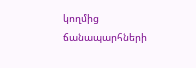կողմից ճանապարհների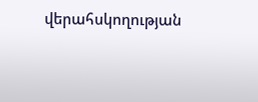վերահսկողության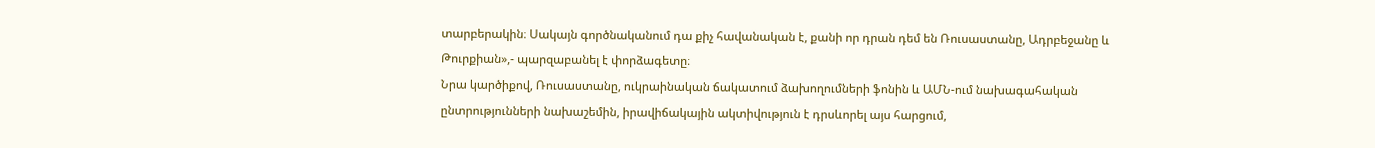տարբերակին։ Սակայն գործնականում դա քիչ հավանական է, քանի որ դրան դեմ են Ռուսաստանը, Ադրբեջանը և Թուրքիան»,- պարզաբանել է փորձագետը։
Նրա կարծիքով, Ռուսաստանը, ուկրաինական ճակատում ձախողումների ֆոնին և ԱՄՆ-ում նախագահական ընտրությունների նախաշեմին, իրավիճակային ակտիվություն է դրսևորել այս հարցում,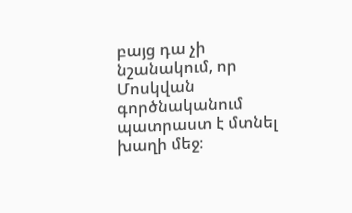բայց դա չի նշանակում, որ Մոսկվան գործնականում պատրաստ է մտնել խաղի մեջ։